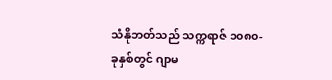သံနိုဘတ်သည် သက္ကရာဇ် ၁၀၈၀-ခုနှစ်တွင် ဂျာမ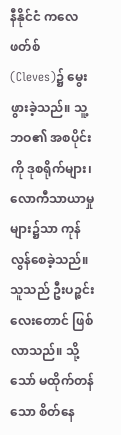နီနိုင်ငံ ကလေဖတ်စ် (Cleves)၌ မွေးဖွားခဲ့သည်။ သူ့ဘဝ၏ အစပိုင်းကို ဒုစရိုက်များ၊ လောကီသာယာမှုများ၌သာ ကုန်လွန်စေခဲ့သည်။ သူသည် ဦးပဉ္စင်းလေးတောင် ဖြစ်လာသည်။ သို့သော် မထိုက်တန်သော စိတ်နေ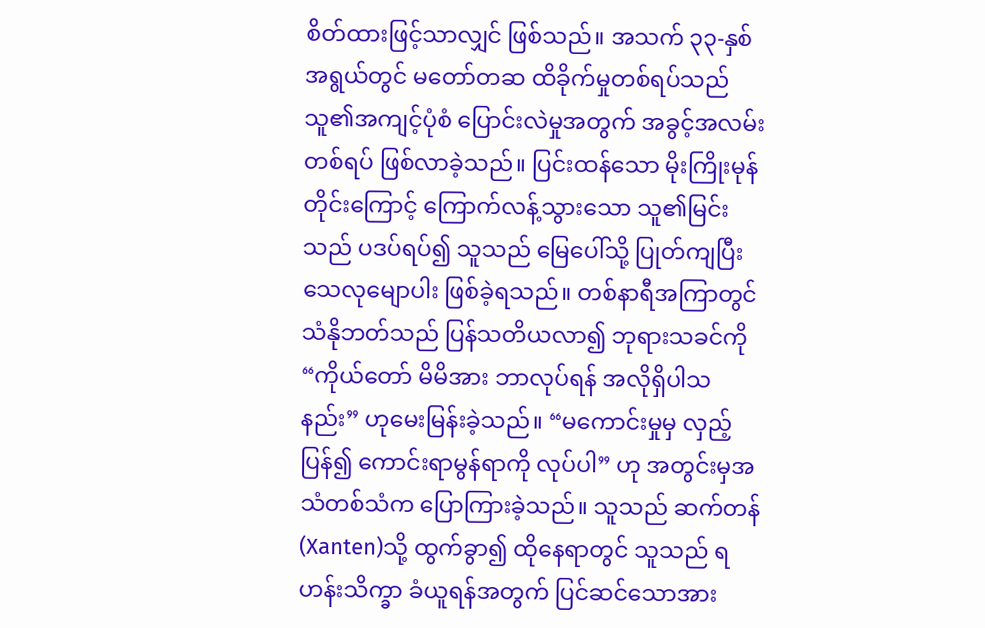စိတ်ထားဖြင့်သာလျှင် ဖြစ်သည်။ အသက် ၃၃-နှစ်အရွယ်တွင် မတော်တဆ ထိခိုက်မှုတစ်ရပ်သည် သူ၏အကျင့်ပုံစံ ပြောင်းလဲမှုအတွက် အခွင့်အလမ်းတစ်ရပ် ဖြစ်လာခဲ့သည်။ ပြင်းထန်သော မိုးကြိုးမုန်တိုင်းကြောင့် ကြောက်လန့်သွားသော သူ၏မြင်းသည် ပဒပ်ရပ်၍ သူသည် မြေပေါ်သို့ ပြုတ်ကျပြီး သေလုမျောပါး ဖြစ်ခဲ့ရသည်။ တစ်နာရီအကြာတွင် သံနိုဘတ်သည် ပြန်သတိယလာ၍ ဘုရားသခင်ကို “ကိုယ်တော် မိမိအား ဘာလုပ်ရန် အလိုရှိပါသနည်း” ဟုမေးမြန်းခဲ့သည်။ “မကောင်းမှုမှ လှည့်ပြန်၍ ကောင်းရာမွန်ရာကို လုပ်ပါ” ဟု အတွင်းမှအသံတစ်သံက ပြောကြားခဲ့သည်။ သူသည် ဆက်တန် (Xanten)သို့ ထွက်ခွာ၍ ထိုနေရာတွင် သူသည် ရဟန်းသိက္ခာ ခံယူရန်အတွက် ပြင်ဆင်သောအား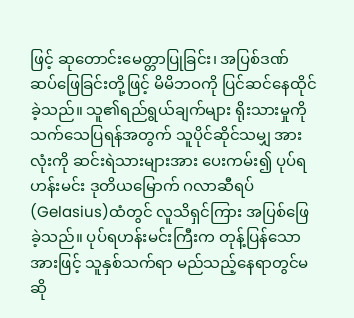ဖြင့် ဆုတောင်းမေတ္တာပြုခြင်း၊ အပြစ်ဒဏ် ဆပ်ဖြေခြင်းတို့ဖြင့် မိမိဘဝကို ပြင်ဆင်နေထိုင်ခဲ့သည်။ သူ၏ရည်ရွယ်ချက်များ ရိုးသားမှုကို သက်သေပြရန်အတွက် သူပိုင်ဆိုင်သမျှ အားလုံးကို ဆင်းရဲသားများအား ပေးကမ်း၍ ပုပ်ရဟန်းမင်း ဒုတိယမြောက် ဂလာဆီရပ် (Gelasius)ထံတွင် လူသိရှင်ကြား အပြစ်ဖြေခဲ့သည်။ ပုပ်ရဟန်းမင်းကြီးက တုန့်ပြန်သောအားဖြင့် သူနှစ်သက်ရာ မည်သည့်နေရာတွင်မဆို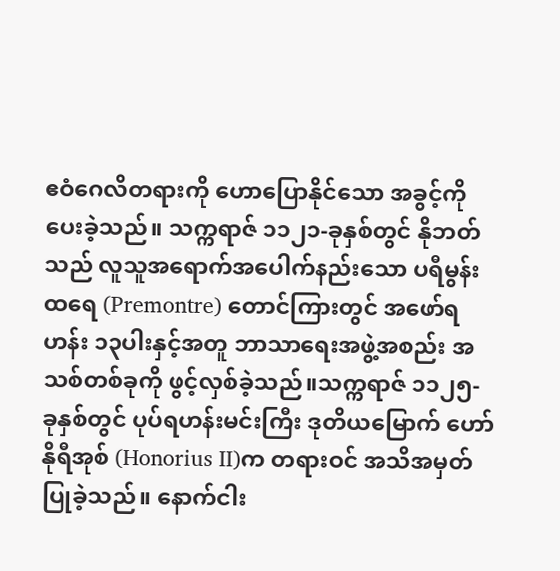ဧဝံဂေလိတရားကို ဟောပြောနိုင်သော အခွင့်ကို ပေးခဲ့သည်။ သက္ကရာဇ် ၁၁၂၁-ခုနှစ်တွင် နိုဘတ်သည် လူသူအရောက်အပေါက်နည်းသော ပရီမွန်းထရေ (Premontre) တောင်ကြားတွင် အဖော်ရဟန်း ၁၃ပါးနှင့်အတူ ဘာသာရေးအဖွဲ့အစည်း အသစ်တစ်ခုကို ဖွင့်လှစ်ခဲ့သည်။သက္ကရာဇ် ၁၁၂၅-ခုနှစ်တွင် ပုပ်ရဟန်းမင်းကြီး ဒုတိယမြောက် ဟော်နိုရီအုစ် (Honorius II)က တရားဝင် အသိအမှတ် ပြုခဲ့သည်။ နောက်ငါး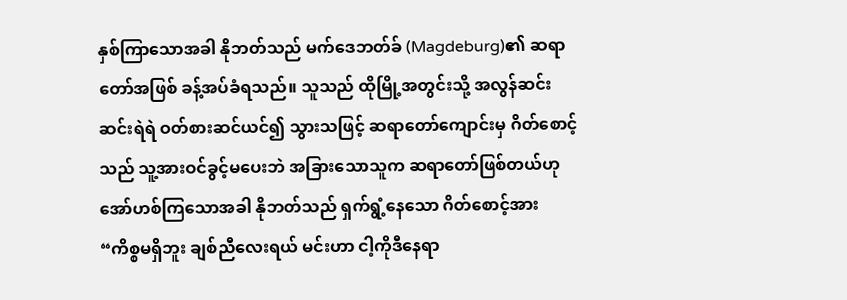နှစ်ကြာသောအခါ နိုဘတ်သည် မက်ဒေဘတ်ခ် (Magdeburg)၏ ဆရာတော်အဖြစ် ခန့်အပ်ခံရသည်။ သူသည် ထိုမြို့အတွင်းသို့ အလွန်ဆင်းဆင်းရဲရဲ ဝတ်စားဆင်ယင်၍ သွားသဖြင့် ဆရာတော်ကျောင်းမှ ဂိတ်စောင့်သည် သူ့အားဝင်ခွင့်မပေးဘဲ အခြားသောသူက ဆရာတော်ဖြစ်တယ်ဟု အော်ဟစ်ကြသောအခါ နိုဘတ်သည် ရှက်ရွံ့နေသော ဂိတ်စောင့်အား “ကိစ္စမရှိဘူး ချစ်ညီလေးရယ် မင်းဟာ ငါ့ကိုဒီနေရာ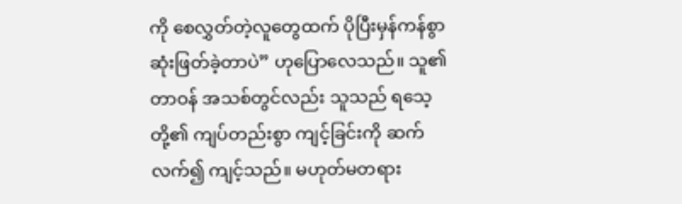ကို စေလွှတ်တဲ့လူတွေထက် ပိုပြီးမှန်ကန်စွာ ဆုံးဖြတ်ခဲ့တာပဲ” ဟုပြောလေသည်။ သူ၏တာဝန် အသစ်တွင်လည်း သူသည် ရသေ့တို့၏ ကျပ်တည်းစွာ ကျင့်ခြင်းကို ဆက်လက်၍ ကျင့်သည်။ မဟုတ်မတရား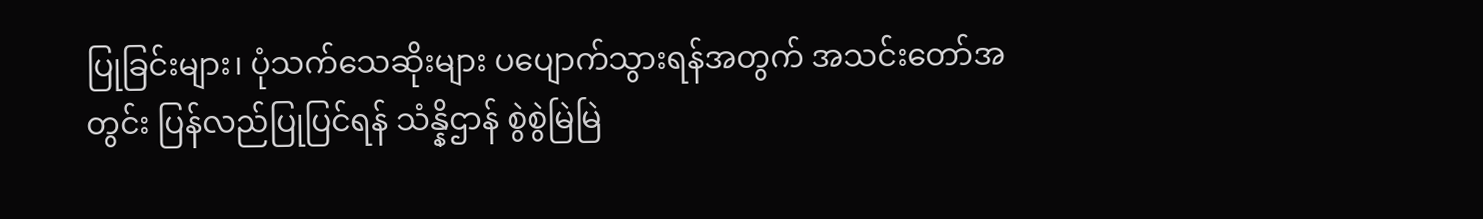ပြုခြင်းများ၊ ပုံသက်သေဆိုးများ ပပျောက်သွားရန်အတွက် အသင်းတော်အတွင်း ပြန်လည်ပြုပြင်ရန် သံန္နိဌာန် စွဲစွဲမြဲမြဲ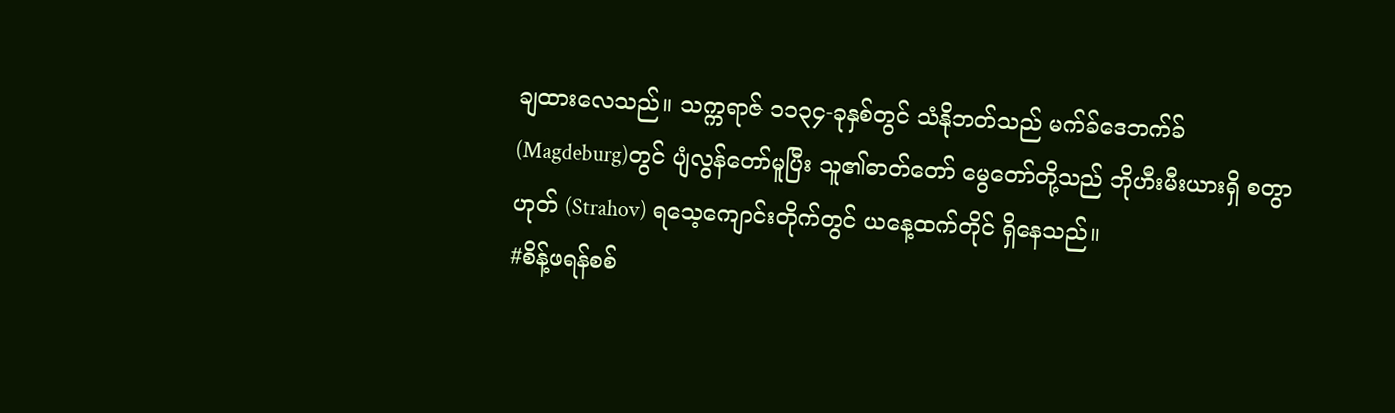ချထားလေသည်။ သက္ကရာဇ် ၁၁၃၄-ခုနှစ်တွင် သံနိုဘတ်သည် မက်ခ်ဒေဘက်ခ် (Magdeburg)တွင် ပျံလွန်တော်မူပြီး သူ၏ဓာတ်တော် မွေတော်တို့သည် ဘိုဟီးမီးယားရှိ စတွာဟုတ် (Strahov) ရသေ့ကျောင်းတိုက်တွင် ယနေ့ထက်တိုင် ရှိနေသည်။
#စိန့်ဖရန်စစ်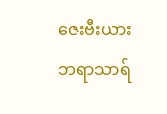ဇေးဗီးယားဘရာသာရ်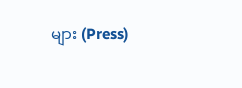များ (Press)